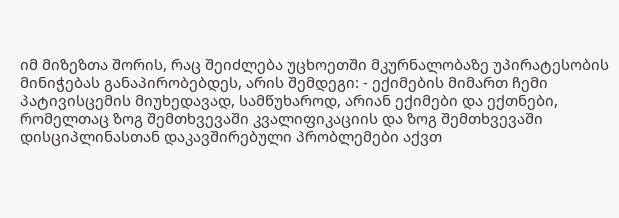იმ მიზეზთა შორის, რაც შეიძლება უცხოეთში მკურნალობაზე უპირატესობის მინიჭებას განაპირობებდეს, არის შემდეგი: - ექიმების მიმართ ჩემი პატივისცემის მიუხედავად, სამწუხაროდ, არიან ექიმები და ექთნები, რომელთაც ზოგ შემთხვევაში კვალიფიკაციის და ზოგ შემთხვევაში დისციპლინასთან დაკავშირებული პრობლემები აქვთ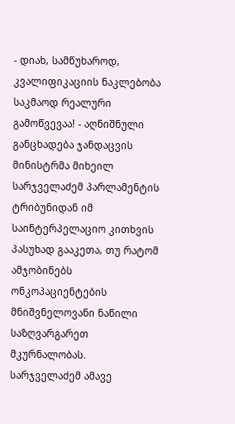- დიახ, სამწუხაროდ, კვალიფიკაციის ნაკლებობა საკმაოდ რეალური გამოწვევაა! - აღნიშნული განცხადება ჯანდაცვის მინისტრმა მიხეილ სარჯველაძემ პარლამენტის ტრიბუნიდან იმ საინტერპელაციო კითხვის პასუხად გააკეთა, თუ რატომ ამჯობინებს ონკოპაციენტების მნიშვნელოვანი ნაწილი საზღვარგარეთ მკურნალობას.
სარჯველაძემ ამავე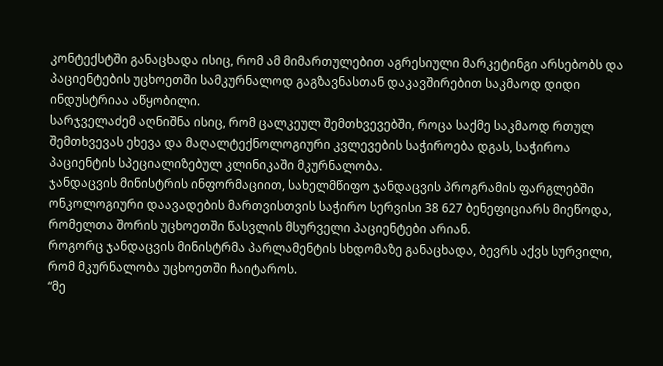კონტექსტში განაცხადა ისიც, რომ ამ მიმართულებით აგრესიული მარკეტინგი არსებობს და პაციენტების უცხოეთში სამკურნალოდ გაგზავნასთან დაკავშირებით საკმაოდ დიდი ინდუსტრიაა აწყობილი.
სარჯველაძემ აღნიშნა ისიც, რომ ცალკეულ შემთხვევებში, როცა საქმე საკმაოდ რთულ შემთხვევას ეხევა და მაღალტექნოლოგიური კვლევების საჭიროება დგას, საჭიროა პაციენტის სპეციალიზებულ კლინიკაში მკურნალობა.
ჯანდაცვის მინისტრის ინფორმაციით, სახელმწიფო ჯანდაცვის პროგრამის ფარგლებში ონკოლოგიური დაავადების მართვისთვის საჭირო სერვისი 38 627 ბენეფიციარს მიეწოდა, რომელთა შორის უცხოეთში წასვლის მსურველი პაციენტები არიან.
როგორც ჯანდაცვის მინისტრმა პარლამენტის სხდომაზე განაცხადა, ბევრს აქვს სურვილი, რომ მკურნალობა უცხოეთში ჩაიტაროს.
“მე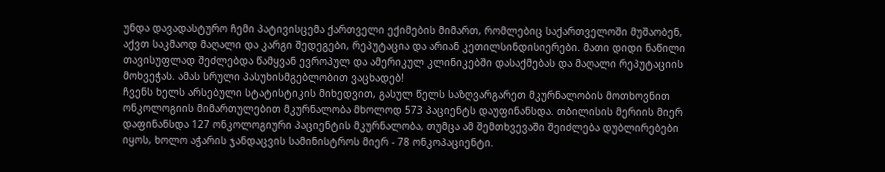უნდა დავადასტურო ჩემი პატივისცემა ქართველი ექიმების მიმართ, რომლებიც საქართველოში მუშაობენ, აქვთ საკმაოდ მაღალი და კარგი შედეგები, რეპუტაცია და არიან კეთილსინდისიერები. მათი დიდი ნაწილი თავისუფლად შეძლებდა წამყვან ევროპულ და ამერიკულ კლინიკებში დასაქმებას და მაღალი რეპუტაციის მოხვეჭას. ამას სრული პასუხისმგებლობით ვაცხადებ!
ჩვენს ხელს არსებული სტატისტიკის მიხედვით, გასულ წელს საზღვარგარეთ მკურნალობის მოთხოვნით ონკოლოგიის მიმართულებით მკურნალობა მხოლოდ 573 პაციენტს დაუფინანსდა. თბილისის მერიის მიერ დაფინანსდა 127 ონკოლოგიური პაციენტის მკურნალობა, თუმცა ამ შემთხვევაში შეიძლება დუბლირებები იყოს, ხოლო აჭარის ჯანდაცვის სამინისტროს მიერ - 78 ონკოპაციენტი.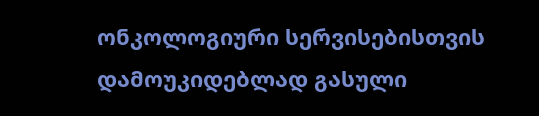ონკოლოგიური სერვისებისთვის დამოუკიდებლად გასული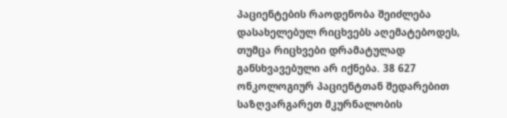პაციენტების რაოდენობა შეიძლება დასახელებულ რიცხვებს აღემატებოდეს, თუმცა რიცხვები დრამატულად განსხვავებული არ იქნება. 38 627 ონკოლოგიურ პაციენტთან შედარებით საზღვარგარეთ მკურნალობის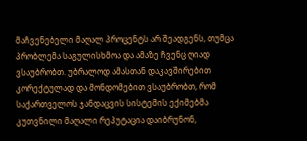მაჩვენებელი მაღალ პროცენტს არ შეადგენს, თუმცა პრობლემა საგულისხმოა და ამაზე ჩვენც ღიად ვსაუბრობთ. უბრალოდ ამასთან დაკავშირებით კორექტულად და მონდომებით ვსაუბრობთ, რომ საქართველოს ჯანდაცვის სისტემის ექიმებმა კუთვნილი მაღალი რეპუტაცია დაიბრუნონ,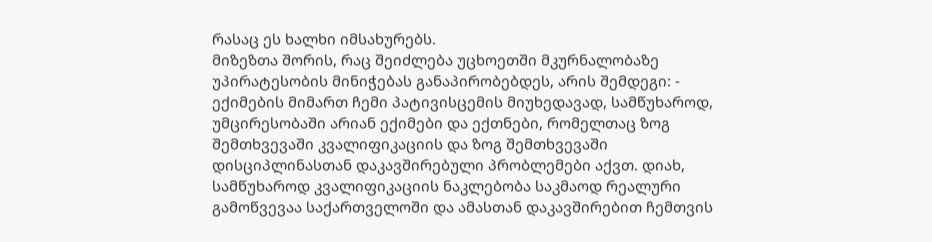რასაც ეს ხალხი იმსახურებს.
მიზეზთა შორის, რაც შეიძლება უცხოეთში მკურნალობაზე უპირატესობის მინიჭებას განაპირობებდეს, არის შემდეგი: - ექიმების მიმართ ჩემი პატივისცემის მიუხედავად, სამწუხაროდ, უმცირესობაში არიან ექიმები და ექთნები, რომელთაც ზოგ შემთხვევაში კვალიფიკაციის და ზოგ შემთხვევაში დისციპლინასთან დაკავშირებული პრობლემები აქვთ. დიახ, სამწუხაროდ კვალიფიკაციის ნაკლებობა საკმაოდ რეალური გამოწვევაა საქართველოში და ამასთან დაკავშირებით ჩემთვის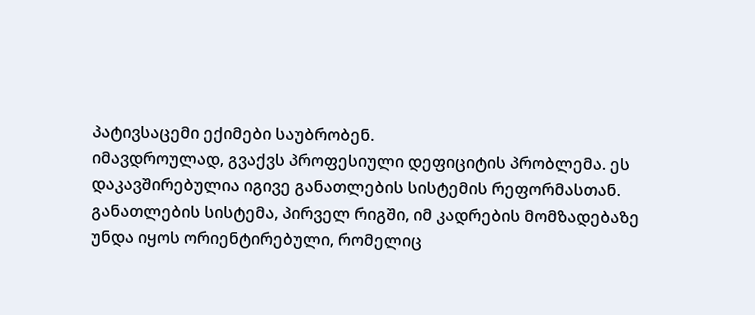პატივსაცემი ექიმები საუბრობენ.
იმავდროულად, გვაქვს პროფესიული დეფიციტის პრობლემა. ეს დაკავშირებულია იგივე განათლების სისტემის რეფორმასთან. განათლების სისტემა, პირველ რიგში, იმ კადრების მომზადებაზე უნდა იყოს ორიენტირებული, რომელიც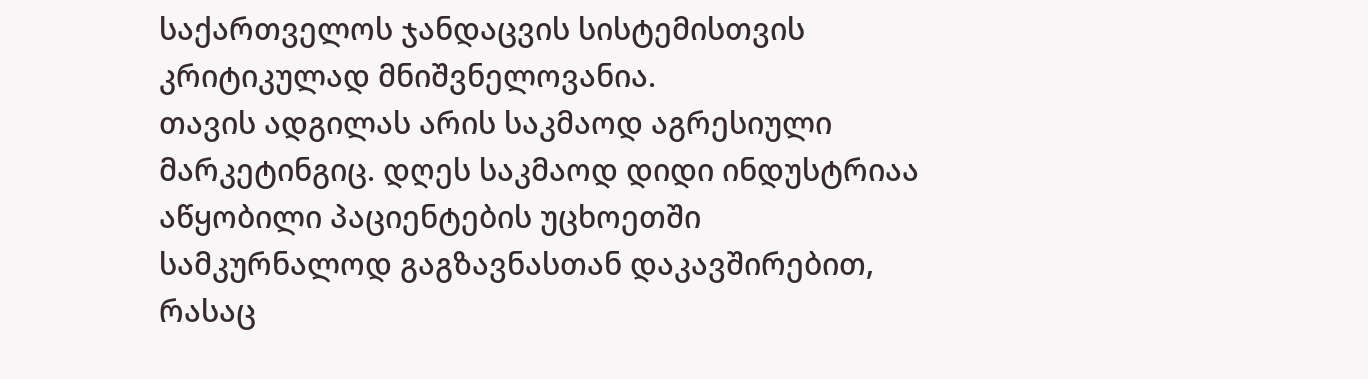საქართველოს ჯანდაცვის სისტემისთვის კრიტიკულად მნიშვნელოვანია.
თავის ადგილას არის საკმაოდ აგრესიული მარკეტინგიც. დღეს საკმაოდ დიდი ინდუსტრიაა აწყობილი პაციენტების უცხოეთში სამკურნალოდ გაგზავნასთან დაკავშირებით, რასაც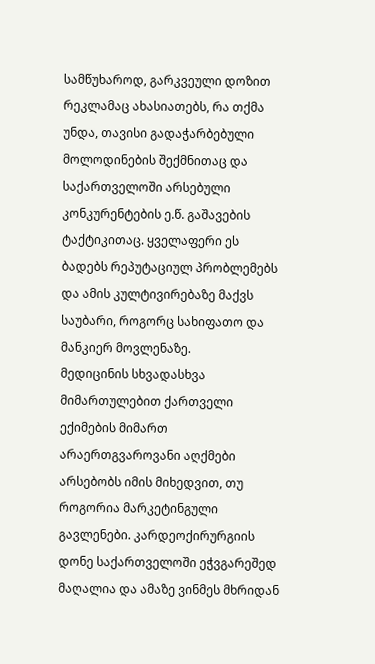სამწუხაროდ, გარკვეული დოზით რეკლამაც ახასიათებს, რა თქმა უნდა, თავისი გადაჭარბებული მოლოდინების შექმნითაც და საქართველოში არსებული კონკურენტების ე.წ. გაშავების ტაქტიკითაც. ყველაფერი ეს ბადებს რეპუტაციულ პრობლემებს და ამის კულტივირებაზე მაქვს საუბარი, როგორც სახიფათო და მანკიერ მოვლენაზე.
მედიცინის სხვადასხვა მიმართულებით ქართველი ექიმების მიმართ არაერთგვაროვანი აღქმები არსებობს იმის მიხედვით, თუ როგორია მარკეტინგული გავლენები. კარდეოქირურგიის დონე საქართველოში ეჭვგარეშედ მაღალია და ამაზე ვინმეს მხრიდან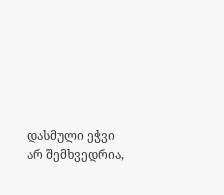დასმული ეჭვი არ შემხვედრია,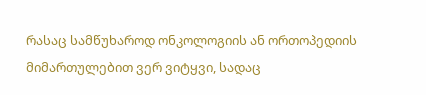რასაც სამწუხაროდ ონკოლოგიის ან ორთოპედიის მიმართულებით ვერ ვიტყვი, სადაც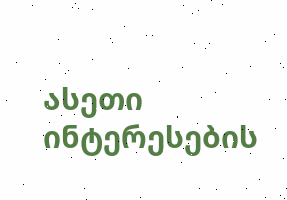ასეთი ინტერესების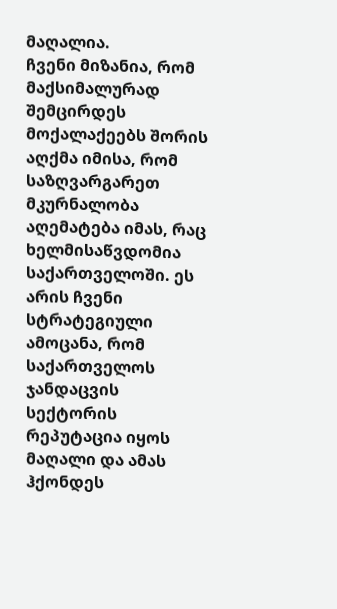მაღალია.
ჩვენი მიზანია, რომ მაქსიმალურად შემცირდეს მოქალაქეებს შორის აღქმა იმისა, რომ საზღვარგარეთ მკურნალობა აღემატება იმას, რაც ხელმისაწვდომია საქართველოში. ეს არის ჩვენი სტრატეგიული ამოცანა, რომ საქართველოს ჯანდაცვის სექტორის რეპუტაცია იყოს მაღალი და ამას ჰქონდეს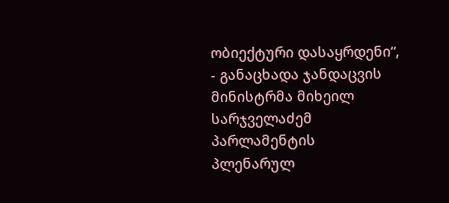ობიექტური დასაყრდენი“, - განაცხადა ჯანდაცვის მინისტრმა მიხეილ სარჯველაძემ პარლამენტის პლენარულ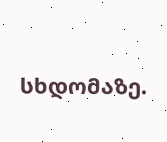სხდომაზე.